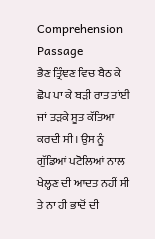Comprehension Passage
ਭੈਣ ਤ੍ਰਿੰਞਣ ਵਿਚ ਬੈਠ ਕੇ ਛੋਪ ਪਾ ਕੇ ਬੜੀ ਰਾਤ ਤਾਂਈ ਜਾਂ ਤੜਕੇ ਸੂਤ ਕੱਤਿਆ ਕਰਦੀ ਸੀ। ਉਸ ਨੂੰ ਗੁੱਡਿਆਂ ਪਟੋਲਿਆਂ ਨਾਲ ਖੇਲ੍ਹਣ ਦੀ ਆਦਤ ਨਹੀਂ ਸੀ ਤੇ ਨਾ ਹੀ ਭਾਦੋਂ ਦੀ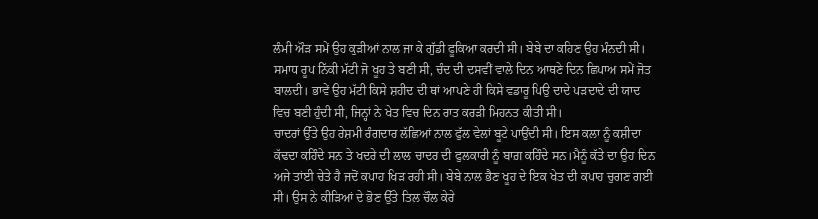ਲੰਮੀ ਔੜ ਸਮੇਂ ਉਹ ਕੁੜੀਆਂ ਨਾਲ ਜਾ ਕੇ ਗੁੱਡੀ ਫੂਕਿਆ ਕਰਦੀ ਸੀ। ਬੇਬੇ ਦਾ ਕਹਿਣ ਉਹ ਮੰਨਦੀ ਸੀ। ਸਮਾਧ ਰੂਪ ਨਿੱਕੀ ਮੱਟੀ ਜੋ ਖੂਹ ਤੇ ਬਣੀ ਸੀ, ਚੰਦ ਦੀ ਦਸਵੀਂ ਵਾਲੇ ਦਿਨ ਆਥਣੇ ਦਿਨ ਛਿਪਾਅ ਸਮੇਂ ਜੋਤ ਬਾਲਦੀ। ਭਾਵੇਂ ਉਹ ਮੱਟੀ ਕਿਸੇ ਸ਼ਹੀਦ ਦੀ ਥਾਂ ਆਪਣੇ ਹੀ ਕਿਸੇ ਵਡਾਰੂ ਪਿਉ ਦਾਦੇ ਪੜਦਾਦੇ ਦੀ ਯਾਦ ਵਿਚ ਬਣੀ ਹੁੰਦੀ ਸੀ, ਜਿਨ੍ਹਾਂ ਨੇ ਖੇਤ ਵਿਚ ਦਿਨ ਰਾਤ ਕਰੜੀ ਮਿਹਨਤ ਕੀਤੀ ਸੀ।
ਚਾਦਰਾਂ ਉੱਤੇ ਉਹ ਰੇਸ਼ਮੀ ਰੰਗਦਾਰ ਲੱਛਿਆਂ ਨਾਲ ਫੁੱਲ ਵੇਲਾਂ ਬੂਟੇ ਪਾਉਂਦੀ ਸੀ। ਇਸ ਕਲਾ ਨੂੰ ਕਸ਼ੀਦਾ ਕੱਢਦਾ ਕਹਿੰਦੇ ਸਨ ਤੇ ਖਦਰੇ ਦੀ ਲਾਲ ਚਾਦਰ ਦੀ ਫੁਲਕਾਰੀ ਨੂੰ ਬਾਗ਼ ਕਹਿੰਦੇ ਸਨ।ਮੈਨੂੰ ਕੱਤੇ ਦਾ ਉਹ ਦਿਨ ਅਜੇ ਤਾਂਈ ਚੇਤੇ ਹੈ ਜਦੋਂ ਕਪਾਹ ਖਿੜ ਰਹੀ ਸੀ। ਬੇਬੇ ਨਾਲ ਭੈਣ ਖੂਹ ਦੇ ਇਕ ਖੇਤ ਦੀ ਕਪਾਹ ਚੁਗਣ ਗਈ ਸੀ। ਉਸ ਨੇ ਕੀੜਿਆਂ ਦੇ ਭੋਣ ਉੱਤੇ ਤਿਲ ਚੌਲ ਕੇਰੇ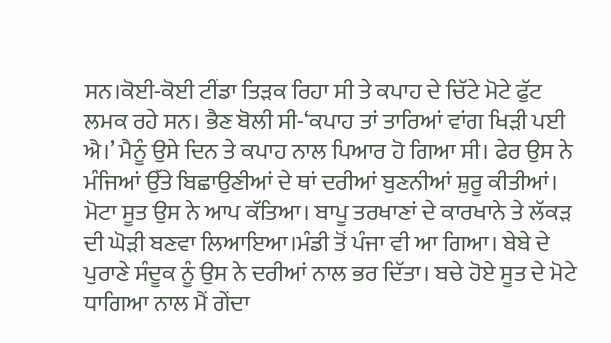ਸਨ।ਕੋਈ-ਕੋਈ ਟੀਂਡਾ ਤਿੜਕ ਰਿਹਾ ਸੀ ਤੇ ਕਪਾਹ ਦੇ ਚਿੱਟੇ ਮੋਟੇ ਫੁੱਟ ਲਮਕ ਰਹੇ ਸਨ। ਭੈਣ ਬੋਲੀ ਸੀ-‘ਕਪਾਹ ਤਾਂ ਤਾਰਿਆਂ ਵਾਂਗ ਖਿੜੀ ਪਈ ਐ।’ ਮੈਨੂੰ ਉਸੇ ਦਿਨ ਤੇ ਕਪਾਹ ਨਾਲ ਪਿਆਰ ਹੋ ਗਿਆ ਸੀ। ਫੇਰ ਉਸ ਨੇ ਮੰਜਿਆਂ ਉੱਤੇ ਬਿਛਾਉਣੀਆਂ ਦੇ ਥਾਂ ਦਰੀਆਂ ਬੁਣਨੀਆਂ ਸ਼ੁਰੂ ਕੀਤੀਆਂ। ਮੋਟਾ ਸੂਤ ਉਸ ਨੇ ਆਪ ਕੱਤਿਆ। ਬਾਪੂ ਤਰਖਾਣਾਂ ਦੇ ਕਾਰਖਾਨੇ ਤੇ ਲੱਕੜ ਦੀ ਘੋੜੀ ਬਣਵਾ ਲਿਆਇਆ।ਮੰਡੀ ਤੋਂ ਪੰਜਾ ਵੀ ਆ ਗਿਆ। ਬੇਬੇ ਦੇ ਪੁਰਾਣੇ ਸੰਦੂਕ ਨੂੰ ਉਸ ਨੇ ਦਰੀਆਂ ਨਾਲ ਭਰ ਦਿੱਤਾ। ਬਚੇ ਹੋਏ ਸੂਤ ਦੇ ਮੋਟੇ ਧਾਗਿਆ ਨਾਲ ਮੈਂ ਗੇਂਦਾ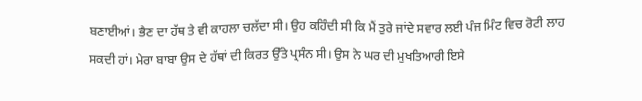ਬਣਾਈਆਂ। ਭੈਣ ਦਾ ਹੱਥ ਤੇ ਵੀ ਕਾਹਲਾ ਚਲੱਦਾ ਸੀ। ਉਹ ਕਹਿੰਦੀ ਸੀ ਕਿ ਮੈਂ ਤੁਰੇ ਜਾਂਦੇ ਸਵਾਰ ਲਈ ਪੰਜ ਮਿੰਟ ਵਿਚ ਰੋਟੀ ਲਾਹ ਸਕਦੀ ਹਾਂ। ਮੇਰਾ ਬਾਬਾ ਉਸ ਦੇ ਹੱਥਾਂ ਦੀ ਕਿਰਤ ਉੱਤੇ ਪ੍ਰਸੰਨ ਸੀ। ਉਸ ਨੇ ਘਰ ਦੀ ਮੁਖਤਿਆਰੀ ਇਸੇ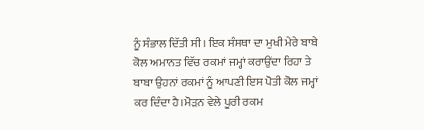ਨੂੰ ਸੰਭਾਲ ਦਿੱਤੀ ਸੀ। ਇਕ ਸੰਸਥਾ ਦਾ ਮੁਖੀ ਮੇਰੇ ਬਾਬੇ ਕੋਲ ਅਮਾਨਤ ਵਿੱਚ ਰਕਮਾਂ ਜਮ੍ਹਾਂ ਕਰਾਉਂਦਾ ਰਿਹਾ ਤੇ ਬਾਬਾ ਉਹਨਾਂ ਰਕਮਾਂ ਨੂੰ ਆਪਣੀ ਇਸ ਪੋਤੀ ਕੋਲ ਜਮ੍ਹਾਂ ਕਰ ਦਿੰਦਾ ਹੈ।ਮੋੜਨ ਵੇਲੇ ਪੂਰੀ ਰਕਮ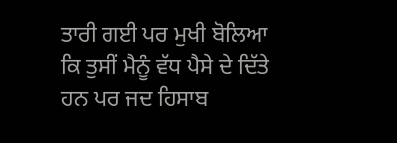ਤਾਰੀ ਗਈ ਪਰ ਮੁਖੀ ਬੋਲਿਆ ਕਿ ਤੁਸੀਂ ਮੈਨੂੰ ਵੱਧ ਪੈਸੇ ਦੇ ਦਿੱਤੇ ਹਨ ਪਰ ਜਦ ਹਿਸਾਬ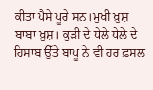ਕੀਤਾ ਪੈਸੇ ਪੂਰੇ ਸਨ।ਮੁਖੀ ਖ਼ੁਸ਼ ਬਾਬਾ ਖ਼ੁਸ਼। ਕੁੜੀ ਦੇ ਧੇਲੇ ਧੇਲੇ ਦੇ ਹਿਸਾਬ ਉੱਤੇ ਬਾਪੂ ਨੇ ਵੀ ਹਰ ਫ਼ਸਲ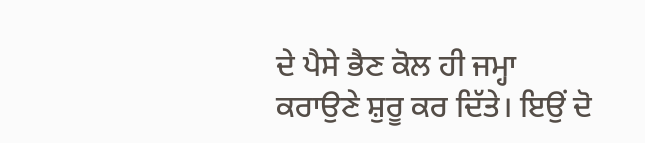ਦੇ ਪੈਸੇ ਭੈਣ ਕੋਲ ਹੀ ਜਮ੍ਹਾ ਕਰਾਉਣੇ ਸ਼ੁਰੂ ਕਰ ਦਿੱਤੇ। ਇਉਂ ਦੋ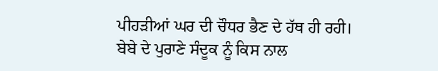ਪੀਹੜੀਆਂ ਘਰ ਦੀ ਚੌਧਰ ਭੈਣ ਦੇ ਹੱਥ ਹੀ ਰਹੀ।
ਬੇਬੇ ਦੇ ਪੁਰਾਣੇ ਸੰਦੂਕ ਨੂੰ ਕਿਸ ਨਾਲ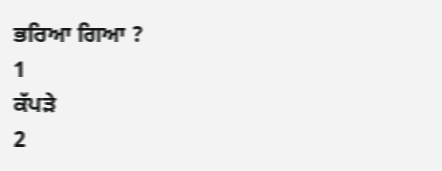ਭਰਿਆ ਗਿਆ ?
1
ਕੱਪੜੇ
2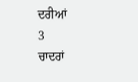ਦਰੀਆਂ
3
ਚਾਦਰਾਂ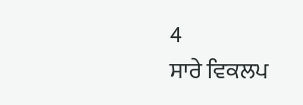4
ਸਾਰੇ ਵਿਕਲਪ